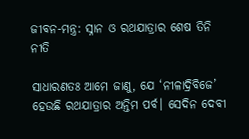ଜୀବନ-ମନ୍ତ୍ର: ସ୍ନାନ ଓ ରଥଯାତ୍ରାର ଶେଷ ତିନି ନୀତି

ସାଧାରଣତଃ ଆମେ ଜାଣୁ, ଯେ ‘ନୀଳାଦ୍ରିବିଜେ’ ହେଉଛି ରଥଯାତ୍ରାର ଅନ୍ତିମ ପର୍ବ। ସେଦିନ ଦେବୀ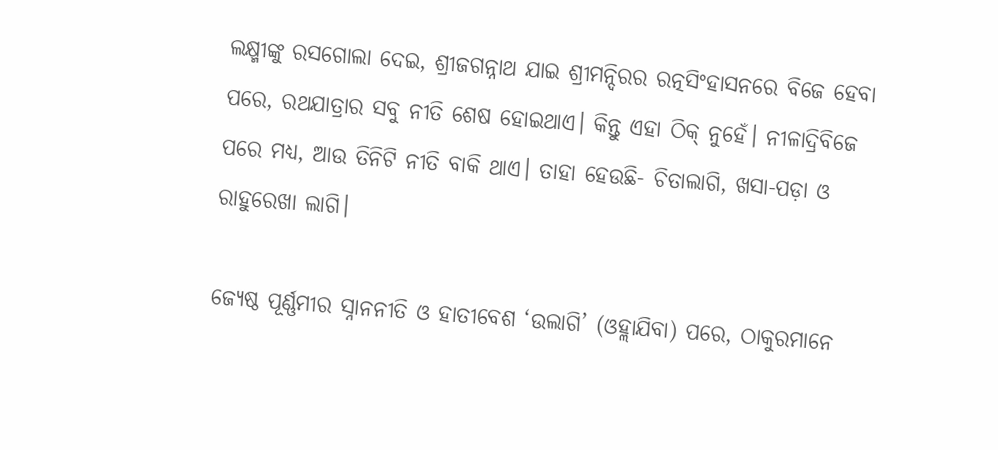ଲକ୍ଷ୍ମୀଙ୍କୁ ରସଗୋଲା ଦେଇ, ଶ୍ରୀଜଗନ୍ନାଥ ଯାଇ ଶ୍ରୀମନ୍ଦିରର ରତ୍ନସିଂହାସନରେ ବିଜେ ହେବା ପରେ, ରଥଯାତ୍ରାର ସବୁ ନୀତି ଶେଷ ହୋଇଥାଏ। କିନ୍ତୁ ଏହା ଠିକ୍ ନୁହେଁ। ନୀଳାଦ୍ରିବିଜେ ପରେ ମଧ୍ୟ, ଆଉ ତିନିଟି ନୀତି ବାକି ଥାଏ। ତାହା ହେଉଛି- ଚିତାଲାଗି, ଖସା-ପଡ଼ା ଓ ରାହୁରେଖା ଲାଗି।

ଜ୍ୟେଷ୍ଠ ପୂର୍ଣ୍ଣମୀର ସ୍ନାନନୀତି ଓ ହାତୀବେଶ ‘ଉଲାଗି’ (ଓହ୍ଲାଯିବା) ପରେ, ଠାକୁରମାନେ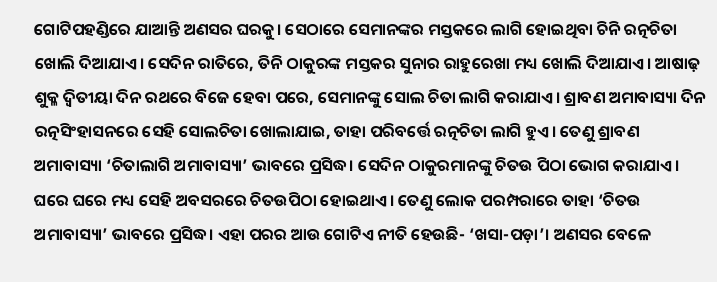ଗୋଟିପହଣ୍ଡିରେ ଯାଆନ୍ତି ଅଣସର ଘରକୁ। ସେଠାରେ ସେମାନଙ୍କର ମସ୍ତକରେ ଲାଗି ହୋଇଥିବା ଚିନି ରତ୍ନଚିତା ଖୋଲି ଦିଆଯାଏ। ସେଦିନ ରାତିରେ, ତିନି ଠାକୁରଙ୍କ ମସ୍ତକର ସୁନାର ରାହୁରେଖା ମଧ୍ୟ ଖୋଲି ଦିଆଯାଏ। ଆଷାଢ଼ ଶୁକ୍ଳ ଦ୍ୱିତୀୟା ଦିନ ରଥରେ ବିଜେ ହେବା ପରେ, ସେମାନଙ୍କୁ ସୋଲ ଚିତା ଲାଗି କରାଯାଏ। ଶ୍ରାବଣ ଅମାବାସ୍ୟା ଦିନ ରତ୍ନସିଂହାସନରେ ସେହି ସୋଲଚିତା ଖୋଲାଯାଇ, ତାହା ପରିବର୍ତ୍ତେ ରତ୍ନଚିତା ଲାଗି ହୁଏ। ତେଣୁ ଶ୍ରାବଣ ଅମାବାସ୍ୟା ‘ଚିତାଲାଗି ଅମାବାସ୍ୟା’ ଭାବରେ ପ୍ରସିଦ୍ଧ। ସେଦିନ ଠାକୁରମାନଙ୍କୁ ଚିତଉ ପିଠା ଭୋଗ କରାଯାଏ। ଘରେ ଘରେ ମଧ୍ୟ ସେହି ଅବସରରେ ଚିତଉପିଠା ହୋଇଥାଏ। ତେଣୁ ଲୋକ ପରମ୍ପରାରେ ତାହା ‘ଚିତଉ ଅମାବାସ୍ୟା’ ଭାବରେ ପ୍ରସିଦ୍ଧ। ଏହା ପରର ଆଉ ଗୋଟିଏ ନୀତି ହେଉଛି- ‘ଖସା-ପଡ଼ା’। ଅଣସର ବେଳେ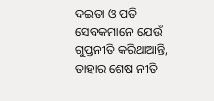ଦଇତା ଓ ପତି ସେବକମାନେ ଯେଉଁ ଗୁପ୍ତନୀତି କରିଥାଆନ୍ତି, ତାହାର ଶେଷ ନୀତି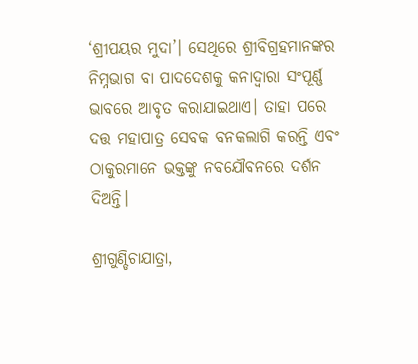‘ଶ୍ରୀପୟର ମୁଦା’। ସେଥିରେ ଶ୍ରୀବିଗ୍ରହମାନଙ୍କର ନିମ୍ନଭାଗ ବା ପାଦଦେଶକୁ କନାଦ୍ୱାରା ସଂପୂର୍ଣ୍ଣ ଭାବରେ ଆବୃତ କରାଯାଇଥାଏ। ତାହା ପରେ ଦତ୍ତ ମହାପାତ୍ର ସେବକ ବନକଲାଗି କରନ୍ତି ଏବଂ ଠାକୁରମାନେ ଭକ୍ତଙ୍କୁ ନବଯୌବନରେ ଦର୍ଶନ ଦିଅନ୍ତି।

ଶ୍ରୀଗୁଣ୍ଡିଚାଯାତ୍ରା,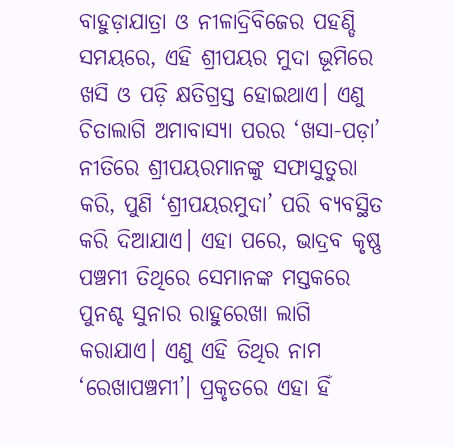ବାହୁଡ଼ାଯାତ୍ରା ଓ ନୀଳାଦ୍ରିବିଜେର ପହଣ୍ଡି ସମୟରେ, ଏହି ଶ୍ରୀପୟର ମୁଦା ଭୂମିରେ ଖସି ଓ ପଡ଼ି କ୍ଷତିଗ୍ରସ୍ତ ହୋଇଥାଏ। ଏଣୁ ଚିତାଲାଗି ଅମାବାସ୍ୟା ପରର ‘ଖସା-ପଡ଼ା’ ନୀତିରେ ଶ୍ରୀପୟରମାନଙ୍କୁ ସଫାସୁତୁରା କରି, ପୁଣି ‘ଶ୍ରୀପୟରମୁଦା’ ପରି ବ୍ୟବସ୍ଥିତ କରି ଦିଆଯାଏ। ଏହା ପରେ, ଭାଦ୍ରବ କୃଷ୍ଣ ପଞ୍ଚମୀ ତିଥିରେ ସେମାନଙ୍କ ମସ୍ତକରେ ପୁନଶ୍ଚ ସୁନାର ରାହୁରେଖା ଲାଗି କରାଯାଏ। ଏଣୁ ଏହି ତିଥିର ନାମ ‘ରେଖାପଞ୍ଚମୀ’। ପ୍ରକୃତରେ ଏହା ହିଁ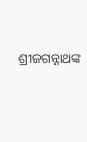ଶ୍ରୀଜଗନ୍ନାଥଙ୍କ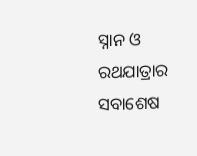ସ୍ନାନ ଓ ରଥଯାତ୍ରାର ସବାଶେଷ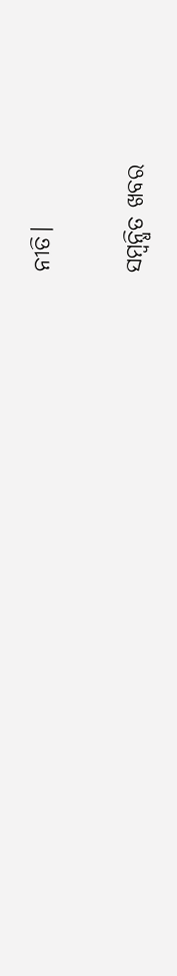ନୀତି।

ସମ୍ବନ୍ଧିତ ଖବର